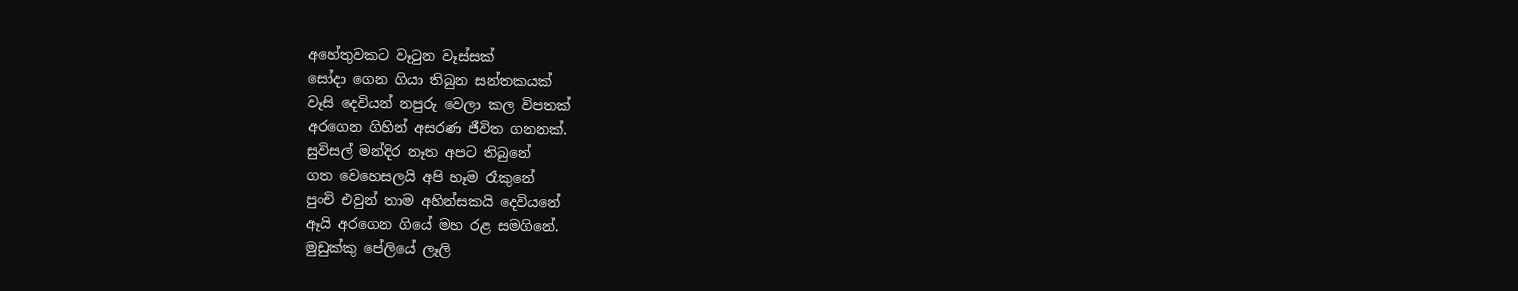අහේතුවකට වෑටුන වෑස්සක්
සෝදා ගෙන ගියා තිබුන සන්තකයක්
වෑසි දෙවියන් නපුරු වෙලා කල විපතක්
අරගෙන ගිහින් අසරණ ජීවිත ගනනක්.
සුවිසල් මන්දිර නෑත අපට තිබුනේ
ගත වෙහෙසලයි අපි හෑම රෑකුනේ
පුංචි එවුන් තාම අහින්සකයි දෙවියනේ
ඈයි අරගෙන ගියේ මහ රළ සමගිනේ.
මුඩුක්කු පේලියේ ලෑලි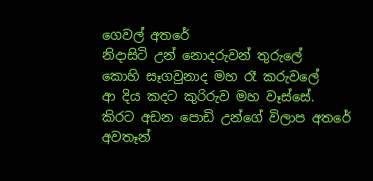ගෙවල් අතරේ
නිදාසිටි උන් නොදරුවන් තුරුලේ
කොහි සෑගවුනාද මහ රෑ කරුවලේ
ආ දිය කදට කුරිරුව මහ වෑස්සේ.
කිරට අඩන පොඩි උන්ගේ විලාප අතරේ
අවතෑන්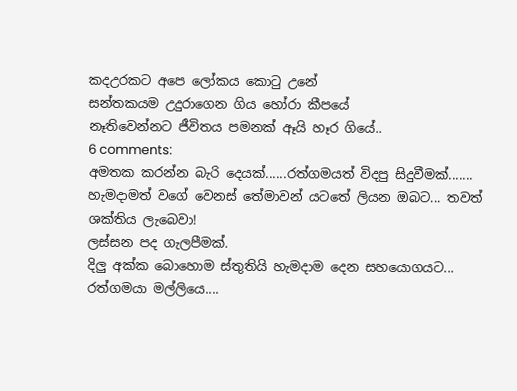කදඋරකට අපෙ ලෝකය කොටු උනේ
සන්තකයම උදුරාගෙන ගිය හෝරා කීපයේ
නෑතිවෙන්නට ජීවිතය පමනක් ඈයි හෑර ගියේ..
6 comments:
අමතක කරන්න බැරි දෙයක්......රත්ගමයත් විදපු සිදුවීමක්.......
හැමදාමත් වගේ වෙනස් තේමාවන් යටතේ ලියන ඔබට... තවත් ශක්තිය ලැබෙවා!
ලස්සන පද ගැලපීමක්.
දිලු අක්ක බොහොම ස්තුතියි හැමදාම දෙන සහයොගයට...
රත්ගමයා මල්ලියෙ....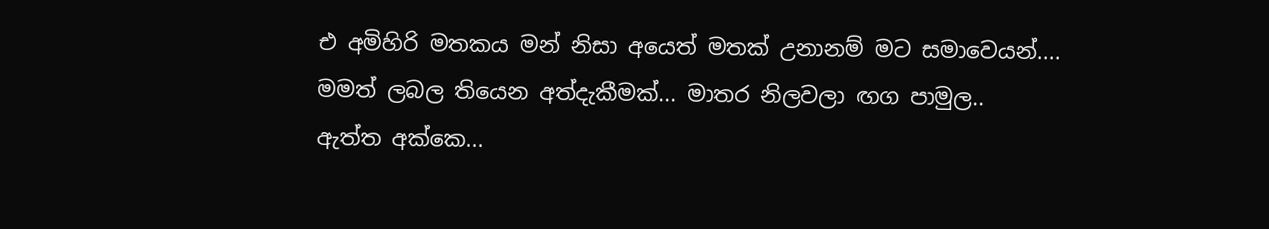එ අමිහිරි මතකය මන් නිසා අයෙත් මතක් උනානම් මට සමාවෙයන්....
මමත් ලබල තියෙන අත්දැකීමක්... මාතර නිලවලා ඟග පාමුල..
ඇත්ත අක්කෙ...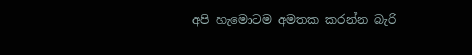අපි හැමොටම අමතක කරන්න බැරි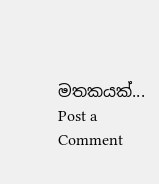මතකයක්...
Post a Comment